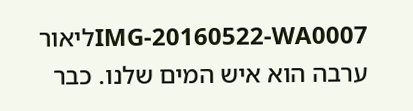IMG-20160522-WA0007ליאור ערבה הוא איש המים שלנו. כבר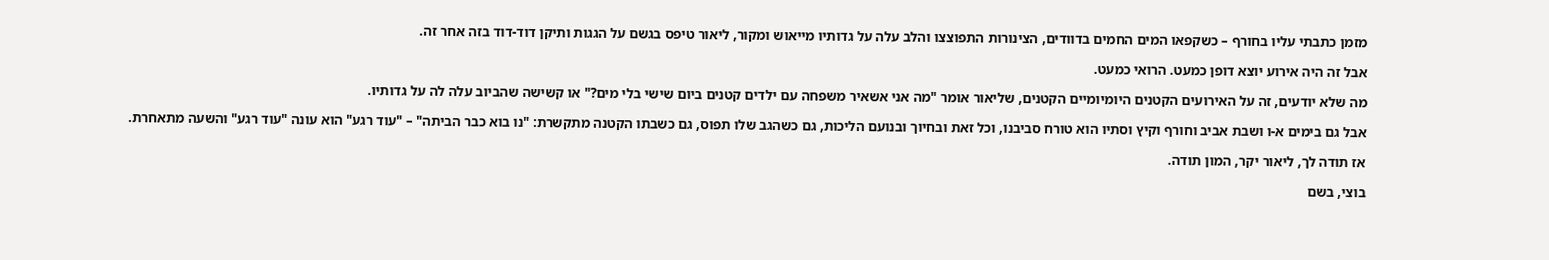מזמן כתבתי עליו בחורף – כשקפאו המים החמים בדוודים, הצינורות התפוצצו והלב עלה על גדותיו מייאוש ומקור, ליאור טיפס בגשם על הגגות ותיקן דוד-דוד בזה אחר זה.

אבל זה היה אירוע יוצא דופן כמעט. הרואי כמעט.

מה שלא יודעים, זה על האירועים הקטנים היומיומיים הקטנים, שליאור אומר "מה אני אשאיר משפחה עם ילדים קטנים ביום שישי בלי מים?" או קשישה שהביוב עלה לה על גדותיו.

אבל גם בימים א-ו ושבת אביב וחורף וקיץ וסתיו הוא טורח סביבנו, וכל זאת ובחיוך ובנועם הליכות, גם כשהגב שלו תפוס, גם כשבתו הקטנה מתקשרת: "נו בוא כבר הביתה" – "עוד רגע" הוא עונה "עוד רגע" והשעה מתאחרת.

אז תודה לך, ליאור יקר, המון תודה.

בוצי, בשם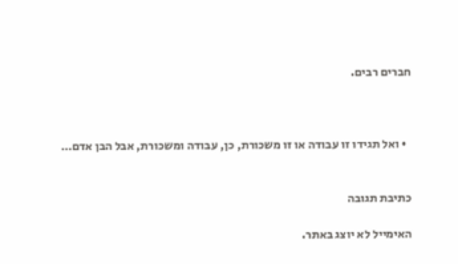חברים רבים.



  • ואל תגידו זו עבודה או זו משכורת, כן, עבודה ומשכורת, אבל הבן אדם…


כתיבת תגובה

האימייל לא יוצג באתר.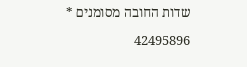שדות החובה מסומנים *

42495896